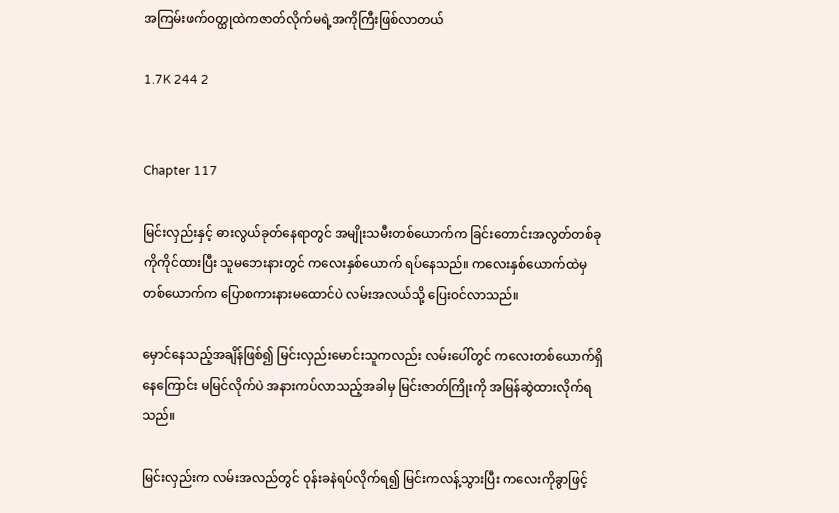အကြမ်းဖက်၀တ္ထုထဲကဇာတ်လိုက်မရဲ့အကိုကြီးဖြစ်လာတယ်

1.7K 244 2


Chapter 117

မြင်းလှည်းနှင့် ဓားလွယ်ခုတ်နေရာတွင် အမျိုးသမီးတစ်ယောက်က ခြင်းတောင်းအလွတ်တစ်ခုကိုကိုင်ထားပြီး သူမဘေးနားတွင် ကလေးနှစ်ယောက် ရပ်နေသည်။ ကလေးနှစ်ယောက်ထဲမှတစ်ယောက်က ပြောစကားနားမထောင်ပဲ လမ်းအလယ်သို့ ပြေးဝင်လာသည်။

မှောင်နေသည့်အချိန်ဖြစ်၍ မြင်းလှည်းမောင်းသူကလည်း လမ်းပေါ်တွင် ကလေးတစ်ယောက်ရှိနေကြောင်း မမြင်လိုက်ပဲ အနားကပ်လာသည့်အခါမှ မြင်းဇာတ်ကြိုးကို အမြန်ဆွဲထားလိုက်ရသည်။

မြင်းလှည်းက လမ်းအလည်တွင် ဝုန်းခနဲရပ်လိုက်ရ၍ မြင်းကလန့်သွားပြီး ကလေးကိုခွာဖြင့်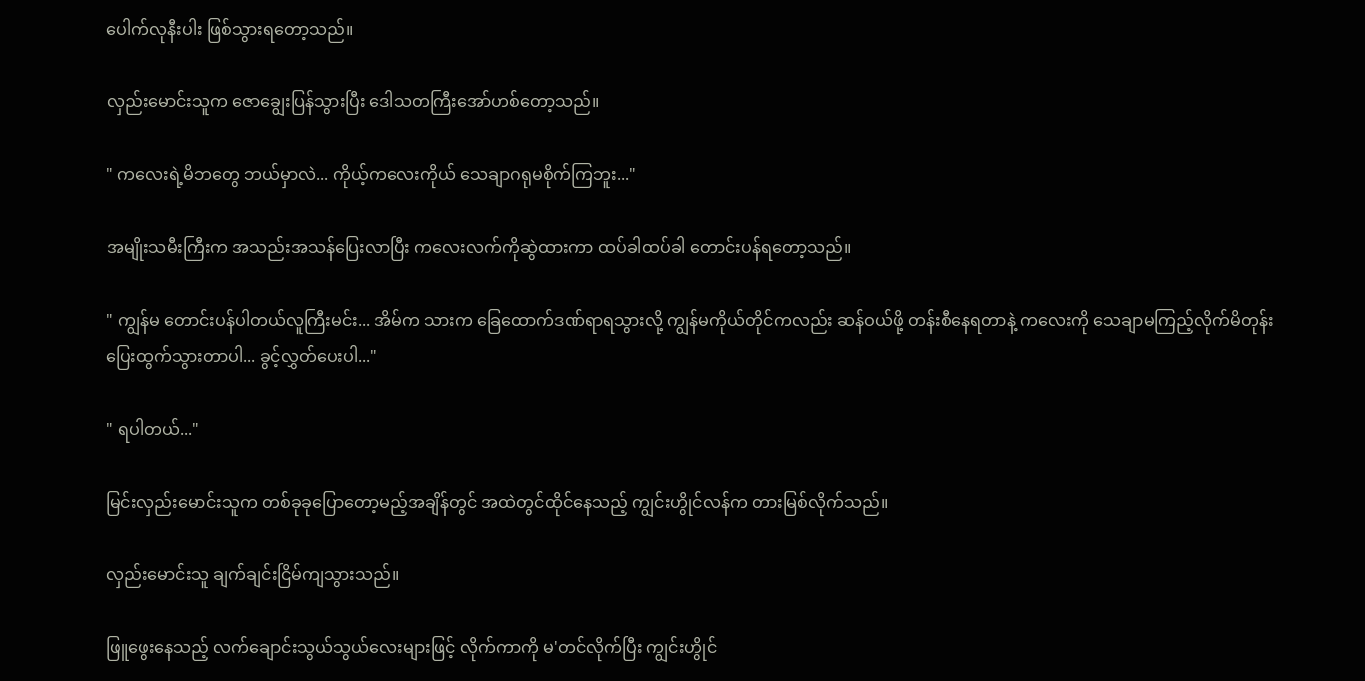ပေါက်လုနီးပါး ဖြစ်သွားရတော့သည်။

လှည်းမောင်းသူက ဇောချွေးပြန်သွားပြီး ဒေါသတကြီးအော်ဟစ်တော့သည်။

" ကလေးရဲ့မိဘတွေ ဘယ်မှာလဲ... ကိုယ့်ကလေးကိုယ် သေချာဂရုမစိုက်ကြဘူး..."

အမျိုးသမီးကြီးက အသည်းအသန်ပြေးလာပြီး ကလေးလက်ကိုဆွဲထားကာ ထပ်ခါထပ်ခါ တောင်းပန်ရတော့သည်။

" ကျွန်မ တောင်းပန်ပါတယ်လူကြီးမင်း... အိမ်က သားက ခြေထောက်ဒဏ်ရာရသွားလို့ ကျွန်မကိုယ်တိုင်ကလည်း ဆန်ဝယ်ဖို့ တန်းစီနေရတာနဲ့ ကလေးကို သေချာမကြည့်လိုက်မိတုန်း ပြေးထွက်သွားတာပါ... ခွင့်လွှတ်ပေးပါ..."

" ရပါတယ်..."

မြင်းလှည်းမောင်းသူက တစ်ခုခုပြောတော့မည့်အချိန်တွင် အထဲတွင်ထိုင်နေသည့် ကျွင်းဟွိုင်လန်က တားမြစ်လိုက်သည်။

လှည်းမောင်းသူ ချက်ချင်းငြိမ်ကျသွားသည်။

ဖြူဖွေးနေသည့် လက်ချောင်းသွယ်သွယ်လေးများဖြင့် လိုက်ကာကို မ'တင်လိုက်ပြီး ကျွင်းဟွိုင်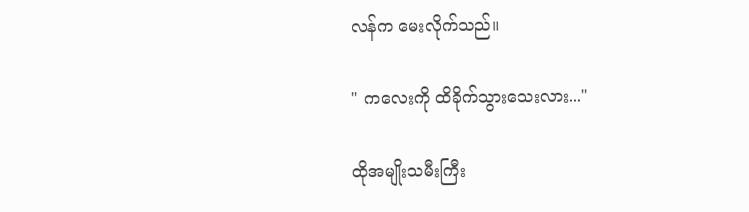လန်က မေးလိုက်သည်။

" ကလေးကို ထိခိုက်သွားသေးလား..."

ထိုအမျိုးသမီးကြီး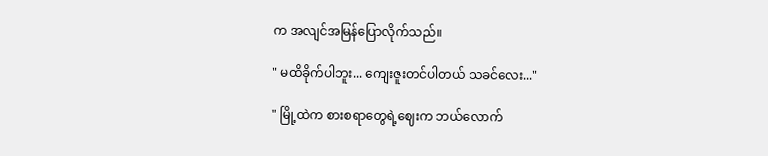က အလျင်အမြန်ပြောလိုက်သည်။

" မထိခိုက်ပါဘူး... ကျေးဇူးတင်ပါတယ် သခင်လေး..."

" မြို့ထဲက စားစရာတွေရဲ့ဈေးက ဘယ်လောက်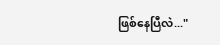ဖြစ်နေပြီလဲ..."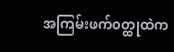အကြမ်းဖက်၀တ္ထုထဲက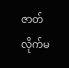ဇာတ်လိုက်မ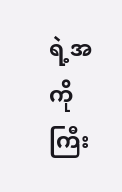ရဲ့အကိုကြီး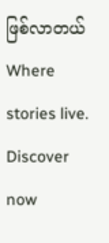ဖြစ်လာတယ်Where stories live. Discover now